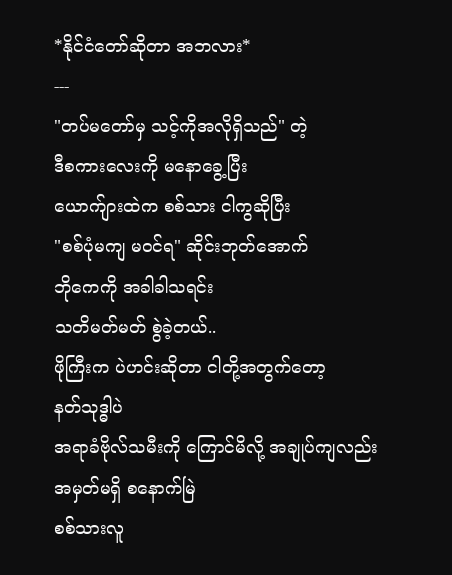*နိုင်ငံတော်ဆိုတာ အဘလား*
---
"တပ်မတော်မှ သင့်ကိုအလိုရှိသည်" တဲ့
ဒီစကားလေးကို မနောခွေ့ပြီး
ယောက်ျားထဲက စစ်သား ငါကွဆိုပြီး
"စစ်ပုံမကျ မဝင်ရ" ဆိုင်းဘုတ်အောက်
ဘိုကေကို အခါခါသရင်း
သတိမတ်မတ် စွဲခဲ့တယ်..
ဖိုကြီးက ပဲဟင်းဆိုတာ ငါတို့အတွက်တော့
နတ်သုဒ္ဓါပဲ
အရာခံဗိုလ်သမီးကို ကြောင်မိလို့ အချုပ်ကျလည်း
အမှတ်မရှိ စနောက်မြဲ
စစ်သားလူ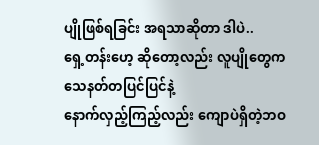ပျိုဖြစ်ရခြင်း အရသာဆိုတာ ဒါပဲ..
ရှေ့တန်းဟေ့ ဆိုတော့လည်း လူပျိုတွေက
သေနတ်တပြင်ပြင်နဲ့
နောက်လှည့်ကြည့်လည်း ကျောပဲရှိတဲ့ဘဝ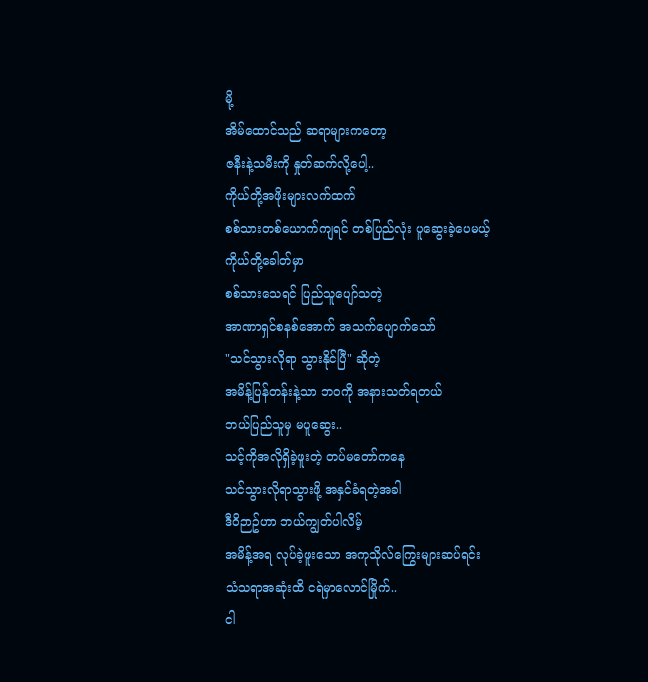မို့
အိမ်ထောင်သည် ဆရာများကတော့
ဇနီးနဲ့သမီးကို နှုတ်ဆက်လို့ပေါ့..
ကိုယ်တို့အဖိုးများလက်ထက်
စစ်သားတစ်ယောက်ကျရင် တစ်ပြည်လုံး ပူဆွေးခဲ့ပေမယ့်
ကိုယ်တို့ခေါတ်မှာ
စစ်သားသေရင် ပြည်သူပျော်သတဲ့
အာဏာရှင်စနစ်အောက် အသက်ပျောက်သော်
"သင်သွားလိုရာ သွားနိုင်ပြီ" ဆိုတဲ့
အမိန့်ပြန်တန်းနဲ့သာ ဘဝကို အနားသတ်ရတယ်
ဘယ်ပြည်သူမှ မပူဆွေး..
သင့်ကိုအလိုရှိခဲ့ဖူးတဲ့ တပ်မတော်ကနေ
သင်သွားလိုရာသွားဖို့ အနှင်ခံရတဲ့အခါ
ဒီဝိဉာဥ်ဟာ ဘယ်ကျွတ်ပါလိမ့်
အမိန့်အရ လုပ်ခဲ့ဖူးသော အကုသိုလ်ကြွေးများဆပ်ရင်း
သံသရာအဆုံးထိ ငရဲမှာလောင်မြိုက်..
ငါ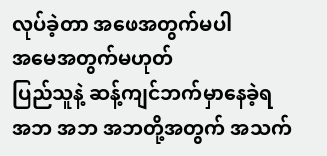လုပ်ခဲ့တာ အဖေအတွက်မပါ
အမေအတွက်မဟုတ်
ပြည်သူနဲ့ ဆန့်ကျင်ဘက်မှာနေခဲ့ရ
အဘ အဘ အဘတို့အတွက် အသက်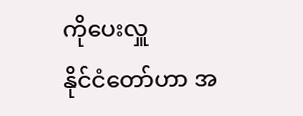ကိုပေးလှူ
နိုင်ငံတော်ဟာ အ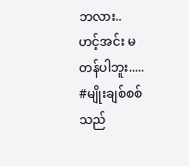ဘလား..
ဟင့်အင်း မတန်ပါဘူး.....
#မျိုးချစ်စစ်သည်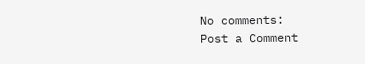No comments:
Post a Comment